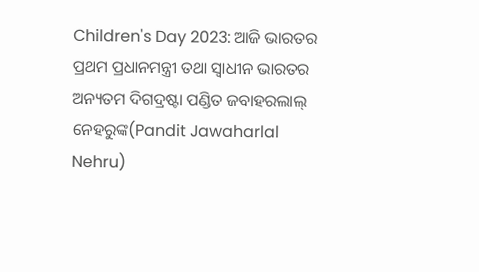Children's Day 2023: ଆଜି ଭାରତର ପ୍ରଥମ ପ୍ରଧାନମନ୍ତ୍ରୀ ତଥା ସ୍ୱାଧୀନ ଭାରତର ଅନ୍ୟତମ ଦିଗଦ୍ରଷ୍ଟା ପଣ୍ଡିତ ଜବାହରଲାଲ୍ ନେହରୁଙ୍କ(Pandit Jawaharlal Nehru)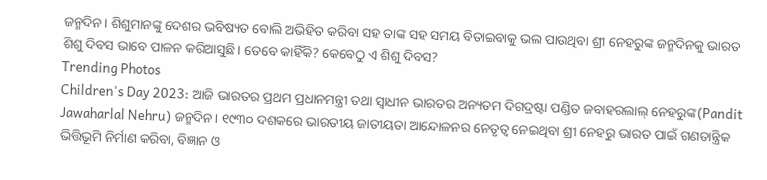ଜନ୍ମଦିନ। ଶିଶୁମାନଙ୍କୁ ଦେଶର ଭବିଷ୍ୟତ ବୋଲି ଅଭିହିତ କରିବା ସହ ତାଙ୍କ ସହ ସମୟ ବିତାଇବାକୁ ଭଲ ପାଉଥିବା ଶ୍ରୀ ନେହରୁଙ୍କ ଜନ୍ମଦିନକୁ ଭାରତ ଶିଶୁ ଦିବସ ଭାବେ ପାଳନ କରିଆସୁଛି। ତେବେ କାହିଁକି? କେବେଠୁ ଏ ଶିଶୁ ଦିବସ?
Trending Photos
Children's Day 2023: ଆଜି ଭାରତର ପ୍ରଥମ ପ୍ରଧାନମନ୍ତ୍ରୀ ତଥା ସ୍ୱାଧୀନ ଭାରତର ଅନ୍ୟତମ ଦିଗଦ୍ରଷ୍ଟା ପଣ୍ଡିତ ଜବାହରଲାଲ୍ ନେହରୁଙ୍କ(Pandit Jawaharlal Nehru) ଜନ୍ମଦିନ। ୧୯୩୦ ଦଶକରେ ଭାରତୀୟ ଜାତୀୟତା ଆନ୍ଦୋଳନର ନେତୃତ୍ୱ ନେଇଥିବା ଶ୍ରୀ ନେହରୁ ଭାରତ ପାଇଁ ଗଣତାନ୍ତ୍ରିକ ଭିତ୍ତିଭୂମି ନିର୍ମାଣ କରିବା, ବିଜ୍ଞାନ ଓ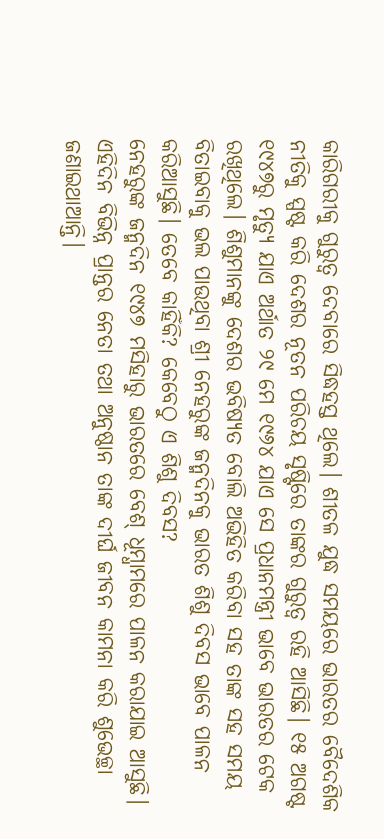କାରିଗରୀକୁ ଗୁରୁତ୍ୱ ଦେବାରେ ସିଦ୍ଧହସ୍ତ ଥିଲେ। ଶୀତଳ ଯୁଦ୍ଧ ସମୟରେ ଭାରତର ବୈଦେଶିକ ନୀତିକୁ ସ୍ପଷ୍ଟ କରି ଦେଶର ନୂତନ ପରିଚୟ ସୃଷ୍ଟିରେ ତାଙ୍କର ଗୁରୁତ୍ୱ ରହି ଆସିଛି। ୧୫ ଅଗଷ୍ଟ ୧୯୪୭ରୁ ମୃତ୍ୟୁ ଯାଏ ଅର୍ଥାତ ୨୯ ମେ ୧୯୬୪ ଯାଏ ସେ ପ୍ରଧାନମନ୍ତ୍ରୀ ଭାବେ ଭାରତର ଟେକ ରଖିଥିଲେ। ଶିଶୁମାନଙ୍କୁ ଦେଶର ଭବିଷ୍ୟତ ବୋଲି ଅଭିହିତ କରିବା ସହ ତାଙ୍କ ସହ ସମୟ ବିତାଇବାକୁ ଭଲ ପାଉଥିବା ଶ୍ରୀ ନେହରୁଙ୍କ ଜନ୍ମଦିନକୁ ଭାରତ ଶିଶୁ ଦିବସ ଭାବେ ପାଳନ କରିଆସୁଛି। ତେବେ କାହିଁକି? କେବେଠୁ ଏ ଶିଶୁ ଦିବସ?
ନେହରୁଙ୍କ ଜନ୍ମଦିନ ୧୯୪୭ ମସିହାରୁ ଭାରତରେ ବେଶ୍ ଧୂମ୍ଧାମରେ ପାଳନ କରାଯାଇ ଆସୁଛି। ଏହିଦିନ ବିଭିନ୍ନ ପ୍ରାନ୍ତର ନେତା ତଥା ଅନୁଷ୍ଠାନ ତାଙ୍କ ଦୀର୍ଘ ଜୀବନ କାମନା କରି ଶୁଭେଚ୍ଛା ଜଣାଇଥାଆନ୍ତି।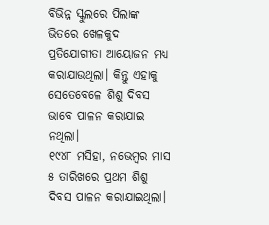ବିଭିନ୍ନ ସ୍କୁଲରେ ପିଲାଙ୍କ ଭିତରେ ଖେଳକୁଦ ପ୍ରତିଯୋଗୀତା ଆୟୋଜନ ମଧ୍ୟ କରାଯାଉଥିଲା। କିନ୍ତୁ ଏହାକୁ ସେତେବେଳେ ଶିଶୁ ଦିବସ ଭାବେ ପାଳନ କରାଯାଇ ନଥିଲା।
୧୯୪୮ ମସିହା, ନଭେମ୍ବର ମାସ ୫ ତାରିଖରେ ପ୍ରଥମ ଶିଶୁ ଦିବସ ପାଳନ କରାଯାଇଥିଲା।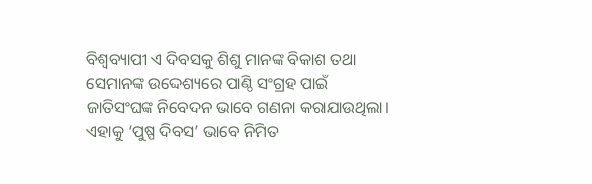ବିଶ୍ୱବ୍ୟାପୀ ଏ ଦିବସକୁ ଶିଶୁ ମାନଙ୍କ ବିକାଶ ତଥା ସେମାନଙ୍କ ଉଦ୍ଦେଶ୍ୟରେ ପାଣ୍ଠି ସଂଗ୍ରହ ପାଇଁ ଜାତିସଂଘଙ୍କ ନିବେଦନ ଭାବେ ଗଣନା କରାଯାଉଥିଲା। ଏହାକୁ ‘ପୁଷ୍ପ ଦିବସ’ ଭାବେ ନିମିତ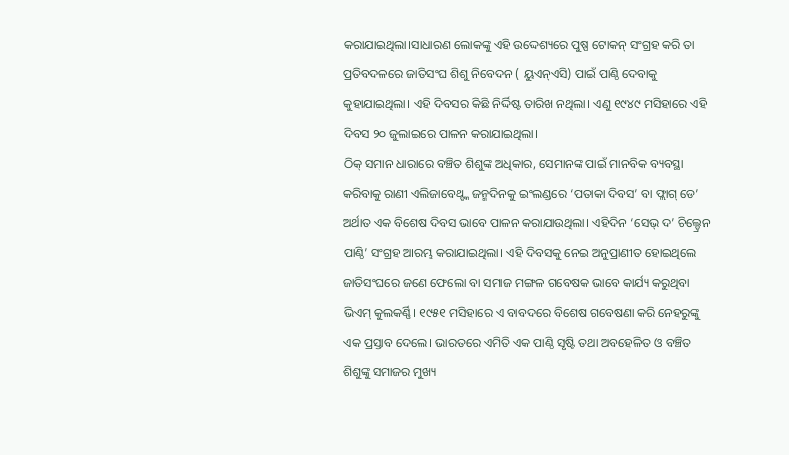କରାଯାଇଥିଲା।ସାଧାରଣ ଲୋକଙ୍କୁ ଏହି ଉଦ୍ଦେଶ୍ୟରେ ପୁଷ୍ପ ଟୋକନ୍ ସଂଗ୍ରହ କରି ତା ପ୍ରତିବଦଳରେ ଜାତିସଂଘ ଶିଶୁ ନିବେଦନ ( ୟୁଏନ୍ଏସି) ପାଇଁ ପାଣ୍ଠି ଦେବାକୁ କୁହାଯାଇଥିଲା। ଏହି ଦିବସର କିଛି ନିର୍ଦ୍ଦିଷ୍ଟ ତାରିଖ ନଥିଲା। ଏଣୁ ୧୯୪୯ ମସିହାରେ ଏହି ଦିବସ ୨୦ ଜୁଲାଇରେ ପାଳନ କରାଯାଇଥିଲା।
ଠିକ୍ ସମାନ ଧାରାରେ ବଞ୍ଚିତ ଶିଶୁଙ୍କ ଅଧିକାର, ସେମାନଙ୍କ ପାଇଁ ମାନବିକ ବ୍ୟବସ୍ଥା କରିବାକୁ ରାଣୀ ଏଲିଜାବେଥ୍ଙ୍କ ଜନ୍ମଦିନକୁ ଇଂଲଣ୍ଡରେ ‘ପତାକା ଦିବସ’ ବା ଫ୍ଲାଗ୍ ଡେ’ ଅର୍ଥାତ ଏକ ବିଶେଷ ଦିବସ ଭାବେ ପାଳନ କରାଯାଉଥିଲା। ଏହିଦିନ ‘ସେଭ୍ ଦ’ ଚିଲ୍ଡ୍ରେନ ପାଣ୍ଠି’ ସଂଗ୍ରହ ଆରମ୍ଭ କରାଯାଇଥିଲା। ଏହି ଦିବସକୁ ନେଇ ଅନୁପ୍ରାଣୀତ ହୋଇଥିଲେ ଜାତିସଂଘରେ ଜଣେ ଫେଲୋ ବା ସମାଜ ମଙ୍ଗଳ ଗବେଷକ ଭାବେ କାର୍ଯ୍ୟ କରୁଥିବା ଭିଏମ୍ କୁଲକର୍ଣ୍ଣି। ୧୯୫୧ ମସିହାରେ ଏ ବାବଦରେ ବିଶେଷ ଗବେଷଣା କରି ନେହରୁଙ୍କୁ ଏକ ପ୍ରସ୍ତାବ ଦେଲେ। ଭାରତରେ ଏମିତି ଏକ ପାଣ୍ଠି ସୃଷ୍ଟି ତଥା ଅବହେଳିତ ଓ ବଞ୍ଚିତ ଶିଶୁଙ୍କୁ ସମାଜର ମୁଖ୍ୟ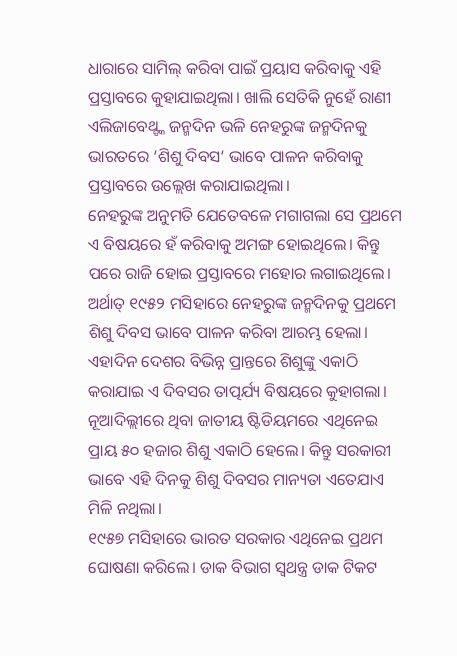ଧାରାରେ ସାମିଲ୍ କରିବା ପାଇଁ ପ୍ରୟାସ କରିବାକୁ ଏହି ପ୍ରସ୍ତାବରେ କୁହାଯାଇଥିଲା। ଖାଲି ସେତିକି ନୁହେଁ ରାଣୀ ଏଲିଜାବେଥ୍ଙ୍କ ଜନ୍ମଦିନ ଭଳି ନେହରୁଙ୍କ ଜନ୍ମଦିନକୁ ଭାରତରେ ‘ଶିଶୁ ଦିବସ‘ ଭାବେ ପାଳନ କରିବାକୁ ପ୍ରସ୍ତାବରେ ଉଲ୍ଲେଖ କରାଯାଇଥିଲା।
ନେହରୁଙ୍କ ଅନୁମତି ଯେତେବଳେ ମଗାଗଲା ସେ ପ୍ରଥମେ ଏ ବିଷୟରେ ହଁ କରିବାକୁ ଅମଙ୍ଗ ହୋଇଥିଲେ। କିନ୍ତୁ ପରେ ରାଜି ହୋଇ ପ୍ରସ୍ତାବରେ ମହୋର ଲଗାଇଥିଲେ। ଅର୍ଥାତ୍ ୧୯୫୨ ମସିହାରେ ନେହରୁଙ୍କ ଜନ୍ମଦିନକୁ ପ୍ରଥମେ ଶିଶୁ ଦିବସ ଭାବେ ପାଳନ କରିବା ଆରମ୍ଭ ହେଲା। ଏହାଦିନ ଦେଶର ବିଭିନ୍ନ ପ୍ରାନ୍ତରେ ଶିଶୁଙ୍କୁ ଏକାଠି କରାଯାଇ ଏ ଦିବସର ତାତ୍ପର୍ଯ୍ୟ ବିଷୟରେ କୁହାଗଲା। ନୂଆଦିଲ୍ଲୀରେ ଥିବା ଜାତୀୟ ଷ୍ଟିଡିୟମରେ ଏଥିନେଇ ପ୍ରାୟ ୫୦ ହଜାର ଶିଶୁ ଏକାଠି ହେଲେ। କିନ୍ତୁ ସରକାରୀ ଭାବେ ଏହି ଦିନକୁ ଶିଶୁ ଦିବସର ମାନ୍ୟତା ଏତେଯାଏ ମିଳି ନଥିଲା।
୧୯୫୭ ମସିହାରେ ଭାରତ ସରକାର ଏଥିନେଇ ପ୍ରଥମ ଘୋଷଣା କରିଲେ। ଡାକ ବିଭାଗ ସ୍ୱଥନ୍ତ୍ର ଡାକ ଟିକଟ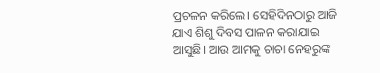ପ୍ରଚଳନ କରିଲେ। ସେହିଦିନଠାରୁ ଆଜି ଯାଏ ଶିଶୁ ଦିବସ ପାଳନ କରାଯାଇ ଆସୁଛି। ଆଉ ଆମକୁ ଚାଚା ନେହରୁଙ୍କ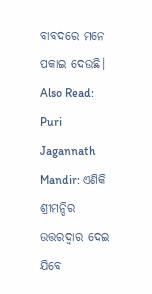ବାବଦରେ ମନେ ପକାଇ ଦେଉଛି।
Also Read: Puri Jagannath Mandir: ଏଣିକି ଶ୍ରୀମନ୍ଦିର ଉତ୍ତରଦ୍ୱାର ଦେଇ ଯିବେ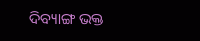ଦିବ୍ୟାଙ୍ଗ ଭକ୍ତ